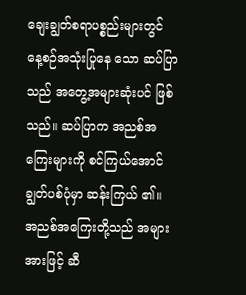ချေးချွတ်စရာပစ္စည်းများတွင် နေ့စဉ်အသုံးပြုနေ သော ဆပ်ပြာသည် အတွေ့အများဆုံးပင် ဖြစ်သည်။ ဆပ်ပြာက အညစ်အကြေးများကို စင်ကြယ်အောင်ချွတ်ပစ်ပုံမှာ ဆန်းကြယ် ၏။ အညစ်အကြေးတို့သည် အများအားဖြင့် ဆီ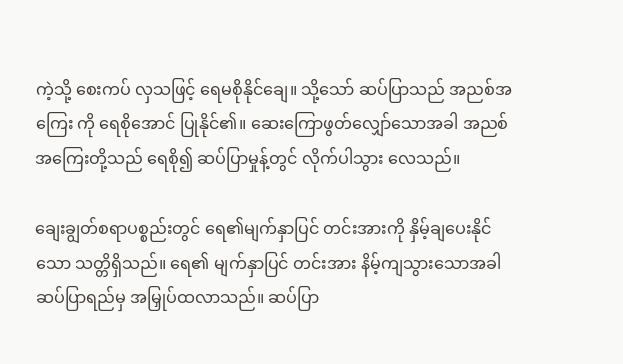ကဲ့သို့ စေးကပ် လှသဖြင့် ရေမစိုနိုင်ချေ။ သို့သော် ဆပ်ပြာသည် အညစ်အကြေး ကို ရေစိုအောင် ပြုနိုင်၏။ ဆေးကြောဖွတ်လျှော်သောအခါ အညစ်အကြေးတို့သည် ရေစို၍ ဆပ်ပြာမှုန့်တွင် လိုက်ပါသွား လေသည်။

ချေးချွတ်စရာပစ္စည်းတွင် ရေ၏မျက်နှာပြင် တင်းအားကို နှိမ့်ချပေးနိုင်သော သတ္တိရှိသည်။ ရေ၏ မျက်နှာပြင် တင်းအား နိမ့်ကျသွားသောအခါ ဆပ်ပြာရည်မှ အမြှုပ်ထလာသည်။ ဆပ်ပြာ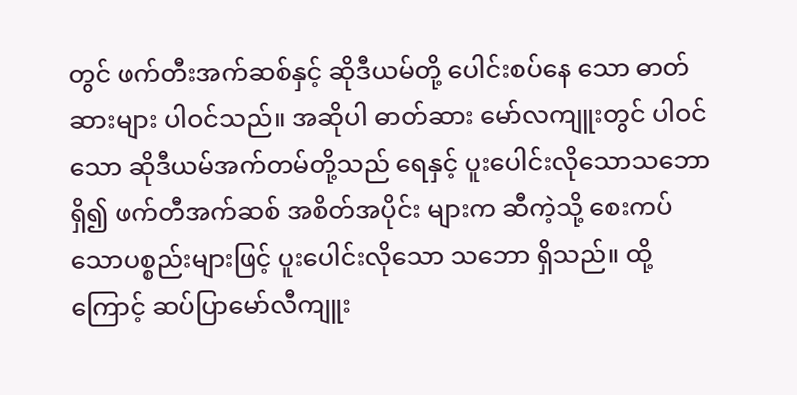တွင် ဖက်တီးအက်ဆစ်နှင့် ဆိုဒီယမ်တို့ ပေါင်းစပ်နေ သော ဓာတ်ဆားများ ပါဝင်သည်။ အဆိုပါ ဓာတ်ဆား မော်လကျူးတွင် ပါဝင်သော ဆိုဒီယမ်အက်တမ်တို့သည် ရေနှင့် ပူးပေါင်းလိုသောသဘောရှိ၍ ဖက်တီအက်ဆစ် အစိတ်အပိုင်း များက ဆီကဲ့သို့ စေးကပ်သောပစ္စည်းများဖြင့် ပူးပေါင်းလိုသော သဘော ရှိသည်။ ထို့ကြောင့် ဆပ်ပြာမော်လီကျူး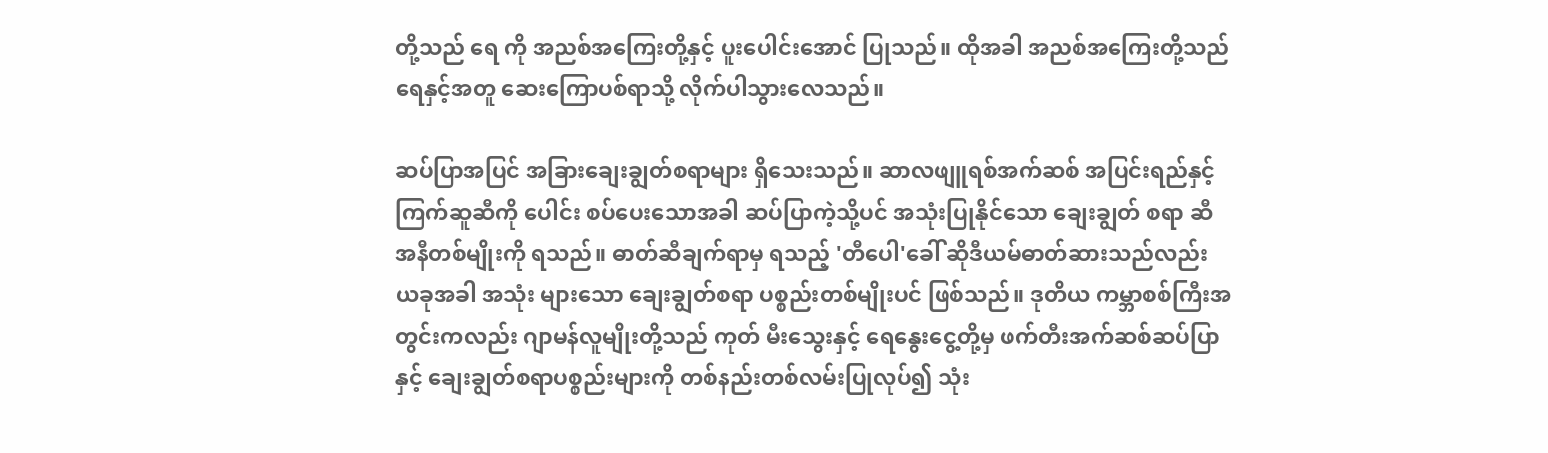တို့သည် ရေ ကို အညစ်အကြေးတို့နှင့် ပူးပေါင်းအောင် ပြုသည်။ ထိုအခါ အညစ်အကြေးတို့သည် ရေနှင့်အတူ ဆေးကြောပစ်ရာသို့ လိုက်ပါသွားလေသည်။

ဆပ်ပြာအပြင် အခြားချေးချွတ်စရာများ ရှိသေးသည်။ ဆာလဖျူရစ်အက်ဆစ် အပြင်းရည်နှင့် ကြက်ဆူဆီကို ပေါင်း စပ်ပေးသောအခါ ဆပ်ပြာကဲ့သို့ပင် အသုံးပြုနိုင်သော ချေးချွတ် စရာ ဆီအနီတစ်မျိုးကို ရသည်။ ဓာတ်ဆီချက်ရာမှ ရသည့် 'တီပေါ'ခေါ် ဆိုဒီယမ်ဓာတ်ဆားသည်လည်း ယခုအခါ အသုံး များသော ချေးချွတ်စရာ ပစ္စည်းတစ်မျိုးပင် ဖြစ်သည်။ ဒုတိယ ကမ္ဘာစစ်ကြီးအတွင်းကလည်း ဂျာမန်လူမျိုးတို့သည် ကုတ် မီးသွေးနှင့် ရေနွေးငွေ့တို့မှ ဖက်တီးအက်ဆစ်ဆပ်ပြာနှင့် ချေးချွတ်စရာပစ္စည်းများကို တစ်နည်းတစ်လမ်းပြုလုပ်၍ သုံး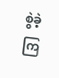စွဲခဲ့ ကြ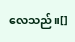လေသည်။[]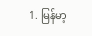1. မြန်မာ့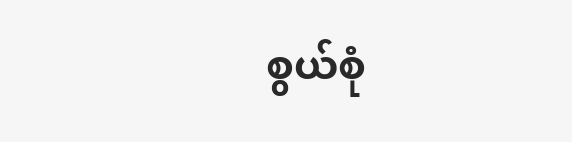စွယ်စုံ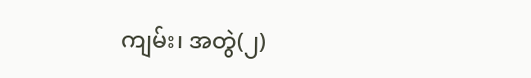ကျမ်း၊ အတွဲ(၂)